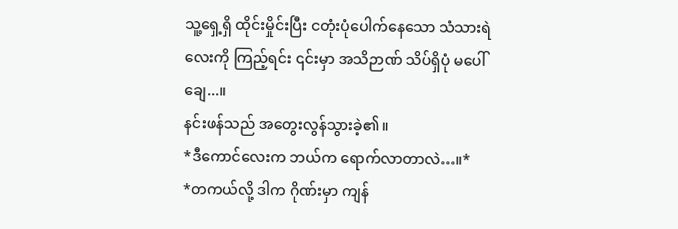သူ့ရှေ့ရှိ ထိုင်းမှိုင်းပြီး ငတုံးပုံပေါက်နေသော သံသားရဲလေးကို ကြည့်ရင်း ၎င်းမှာ အသိဉာဏ် သိပ်ရှိပုံ မပေါ်ချေ...။
နင်းဖန်သည် အတွေးလွန်သွားခဲ့၏။
*ဒီကောင်လေးက ဘယ်က ရောက်လာတာလဲ…။*
*တကယ်လို့ ဒါက ဂိုဏ်းမှာ ကျန်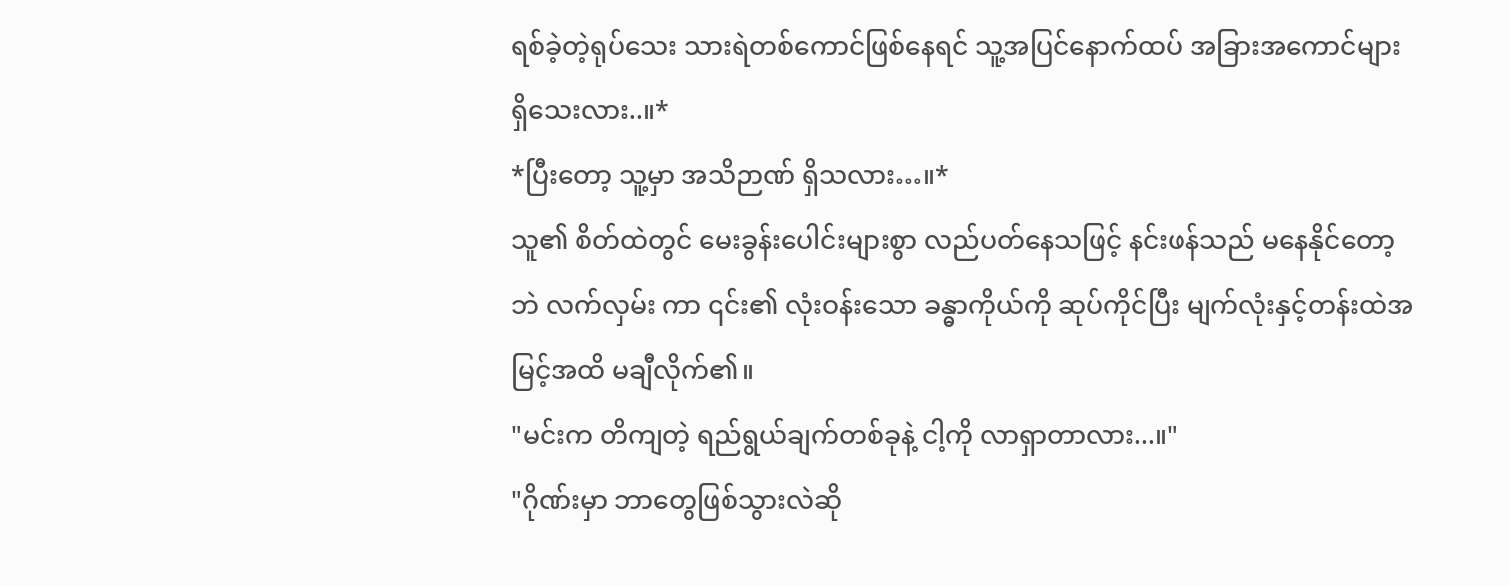ရစ်ခဲ့တဲ့ရုပ်သေး သားရဲတစ်ကောင်ဖြစ်နေရင် သူ့အပြင်နောက်ထပ် အခြားအကောင်များ ရှိသေးလား..။*
*ပြီးတော့ သူ့မှာ အသိဉာဏ် ရှိသလား…။*
သူ၏ စိတ်ထဲတွင် မေးခွန်းပေါင်းများစွာ လည်ပတ်နေသဖြင့် နင်းဖန်သည် မနေနိုင်တော့ဘဲ လက်လှမ်း ကာ ၎င်း၏ လုံးဝန်းသော ခန္ဓာကိုယ်ကို ဆုပ်ကိုင်ပြီး မျက်လုံးနှင့်တန်းထဲအမြင့်အထိ မချီလိုက်၏။
"မင်းက တိကျတဲ့ ရည်ရွယ်ချက်တစ်ခုနဲ့ ငါ့ကို လာရှာတာလား...။"
"ဂိုဏ်းမှာ ဘာတွေဖြစ်သွားလဲဆို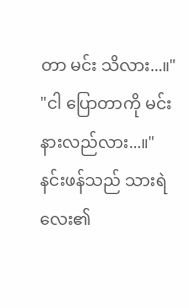တာ မင်း သိလား...။"
"ငါ ပြောတာကို မင်း နားလည်လား...။"
နင်းဖန်သည် သားရဲလေး၏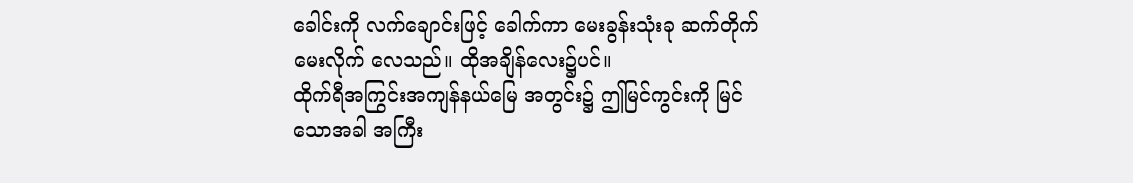ခေါင်းကို လက်ချောင်းဖြင့် ခေါက်ကာ မေးခွန်းသုံးခု ဆက်တိုက် မေးလိုက် လေသည်။ ထိုအချိန်လေး၌ပင်။
ထိုက်ရီအကြွင်းအကျန်နယ်မြေ အတွင်း၌ ဤမြင်ကွင်းကို မြင်သောအခါ အကြီး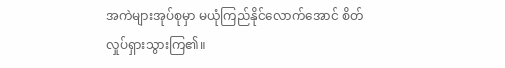အကဲများအုပ်စုမှာ မယုံကြည်နိုင်လောက်အောင် စိတ်လှုပ်ရှားသွားကြ၏။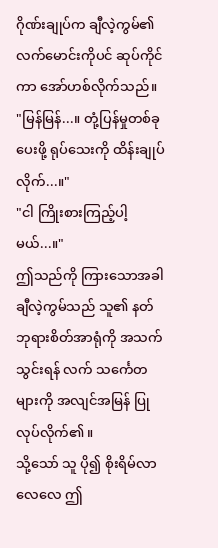ဂိုဏ်းချုပ်က ချီလဲ့ကွမ်၏ လက်မောင်းကိုပင် ဆုပ်ကိုင်ကာ အော်ဟစ်လိုက်သည်။
"မြန်မြန်...။ တုံ့ပြန်မှုတစ်ခု ပေးဖို့ ရုပ်သေးကို ထိန်းချုပ်လိုက်...။"
"ငါ ကြိုးစားကြည့်ပါ့မယ်...။"
ဤသည်ကို ကြားသောအခါ ချီလဲ့ကွမ်သည် သူ၏ နတ်ဘုရားစိတ်အာရုံကို အသက်သွင်းရန် လက် သင်္ကေတများကို အလျင်အမြန် ပြုလုပ်လိုက်၏။
သို့သော် သူ ပို၍ စိုးရိမ်လာလေလေ ဤ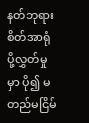နတ်ဘုရားစိတ်အာရုံ ပို့လွှတ်မှုမှာ ပို၍ မတည်မငြိမ်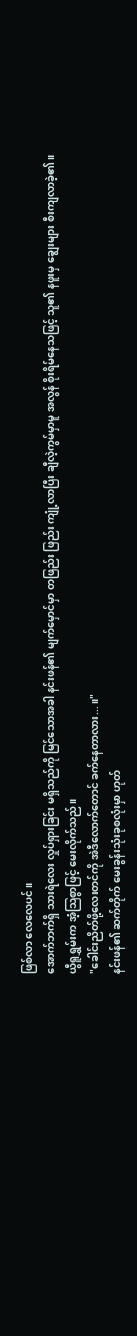ဖြစ်လာ လေလေပင်။
အောက်ဘက်ရှိ သားရဲလေး လှုပ်ရှားခြင်း မရှိသည်ကို မြင်သောအခါ နင်းဖန်၏ မျက်မှောင်မှာ တဖြည်း ဖြည်း ကျုံ့လာပြီး ချီလဲ့ကွမ်မှာမူ အလွန် စိုးရိမ်နေသဖြင့် သူ၏ နဖူးမှ ချွေးများ စီးကျလာခဲ့၏။
ယွီရူရွှမ်းက အံ့သြစွာဖြင့် မေးလိုက်သည်။
"ခေါင်းညိတ်ဖို့လေးတင်ကို အဲဒီလောက်တောင် ခက်နေတာလား...။"
နင်းဖန်၏ ဆက်တိုက် မေးခွန်းသုံးခုစလုံးမှာ ဟုတ်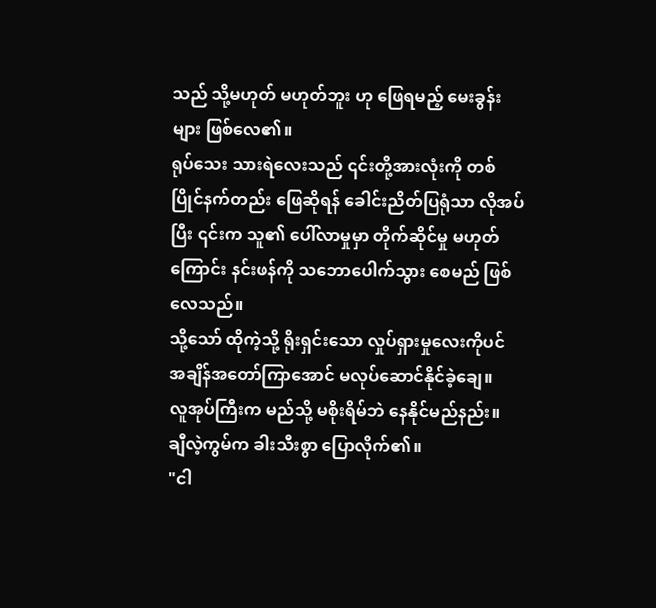သည် သို့မဟုတ် မဟုတ်ဘူး ဟု ဖြေရမည့် မေးခွန်း များ ဖြစ်လေ၏။
ရုပ်သေး သားရဲလေးသည် ၎င်းတို့အားလုံးကို တစ်ပြိုင်နက်တည်း ဖြေဆိုရန် ခေါင်းညိတ်ပြရုံသာ လိုအပ်ပြီး ၎င်းက သူ၏ ပေါ်လာမှုမှာ တိုက်ဆိုင်မှု မဟုတ်ကြောင်း နင်းဖန်ကို သဘောပေါက်သွား စေမည် ဖြစ်လေသည်။
သို့သော် ထိုကဲ့သို့ ရိုးရှင်းသော လှုပ်ရှားမှုလေးကိုပင် အချိန်အတော်ကြာအောင် မလုပ်ဆောင်နိုင်ခဲ့ချေ။
လူအုပ်ကြီးက မည်သို့ မစိုးရိမ်ဘဲ နေနိုင်မည်နည်း။
ချီလဲ့ကွမ်က ခါးသီးစွာ ပြောလိုက်၏။
"ငါ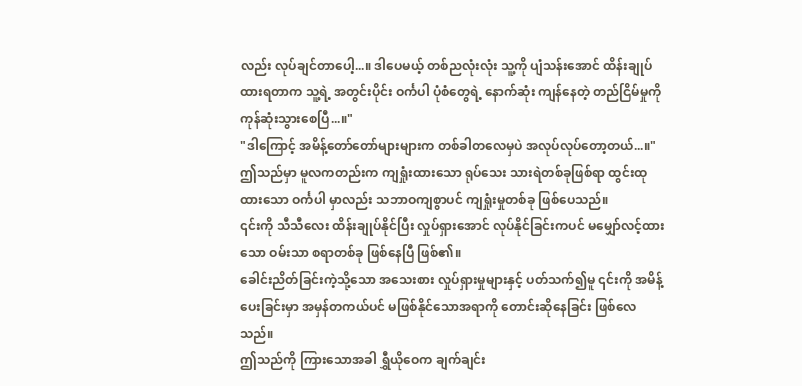လည်း လုပ်ချင်တာပေါ့...။ ဒါပေမယ့် တစ်ညလုံးလုံး သူ့ကို ပျံသန်းအောင် ထိန်းချုပ်ထားရတာက သူ့ရဲ့ အတွင်းပိုင်း ဝင်္ကပါ ပုံစံတွေရဲ့ နောက်ဆုံး ကျန်နေတဲ့ တည်ငြိမ်မှုကို ကုန်ဆုံးသွားစေပြီ...။"
"ဒါကြောင့် အမိန့်တော်တော်များများက တစ်ခါတလေမှပဲ အလုပ်လုပ်တော့တယ်...။"
ဤသည်မှာ မူလကတည်းက ကျရှုံးထားသော ရုပ်သေး သားရဲတစ်ခုဖြစ်ရာ ထွင်းထုထားသော ဝင်္ကပါ မှာလည်း သဘာဝကျစွာပင် ကျရှုံးမှုတစ်ခု ဖြစ်ပေသည်။
၎င်းကို သီသီလေး ထိန်းချုပ်နိုင်ပြီး လှုပ်ရှားအောင် လုပ်နိုင်ခြင်းကပင် မမျှော်လင့်ထားသော ဝမ်းသာ စရာတစ်ခု ဖြစ်နေပြီ ဖြစ်၏။
ခေါင်းညိတ်ခြင်းကဲ့သို့သော အသေးစား လှုပ်ရှားမှုများနှင့် ပတ်သက်၍မူ ၎င်းကို အမိန့်ပေးခြင်းမှာ အမှန်တကယ်ပင် မဖြစ်နိုင်သောအရာကို တောင်းဆိုနေခြင်း ဖြစ်လေသည်။
ဤသည်ကို ကြားသောအခါ ရွှီယိုဝေက ချက်ချင်း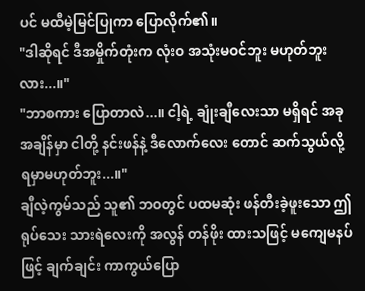ပင် မထီမဲ့မြင်ပြုကာ ပြောလိုက်၏။
"ဒါဆိုရင် ဒီအမှိုက်တုံးက လုံးဝ အသုံးမဝင်ဘူး မဟုတ်ဘူးလား...။"
"ဘာစကား ပြောတာလဲ...။ ငါ့ရဲ့ ချုံးချီလေးသာ မရှိရင် အခုအချိန်မှာ ငါတို့ နင်းဖန်နဲ့ ဒီလောက်လေး တောင် ဆက်သွယ်လို့ ရမှာမဟုတ်ဘူး...။"
ချီလဲ့ကွမ်သည် သူ၏ ဘဝတွင် ပထမဆုံး ဖန်တီးခဲ့ဖူးသော ဤရုပ်သေး သားရဲလေးကို အလွန် တန်ဖိုး ထားသဖြင့် မကျေမနပ်ဖြင့် ချက်ချင်း ကာကွယ်ပြော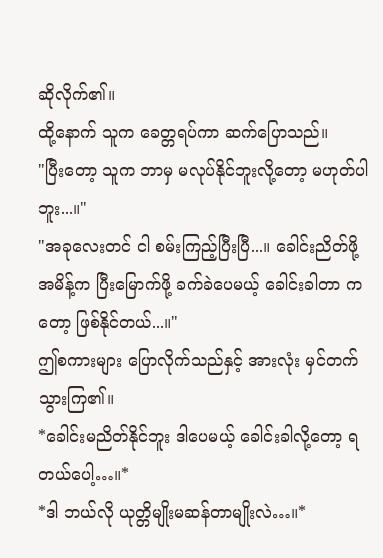ဆိုလိုက်၏။
ထို့နောက် သူက ခေတ္တရပ်ကာ ဆက်ပြောသည်။
"ပြီးတော့ သူက ဘာမှ မလုပ်နိုင်ဘူးလို့တော့ မဟုတ်ပါဘူး...။"
"အခုလေးတင် ငါ စမ်းကြည့်ပြီးပြီ...။ ခေါင်းညိတ်ဖို့ အမိန့်က ပြီးမြောက်ဖို့ ခက်ခဲပေမယ့် ခေါင်းခါတာ ကတော့ ဖြစ်နိုင်တယ်...။"
ဤစကားများ ပြောလိုက်သည်နှင့် အားလုံး မှင်တက်သွားကြ၏။
*ခေါင်းမညိတ်နိုင်ဘူး ဒါပေမယ့် ခေါင်းခါလို့တော့ ရတယ်ပေါ့…။*
*ဒါ ဘယ်လို ယုတ္တိမျိုးမဆန်တာမျိုးလဲ…။*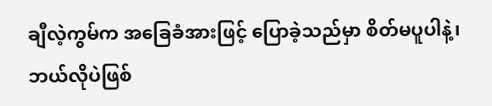ချီလဲ့ကွမ်က အခြေခံအားဖြင့် ပြောခဲ့သည်မှာ စိတ်မပူပါနဲ့၊ ဘယ်လိုပဲဖြစ်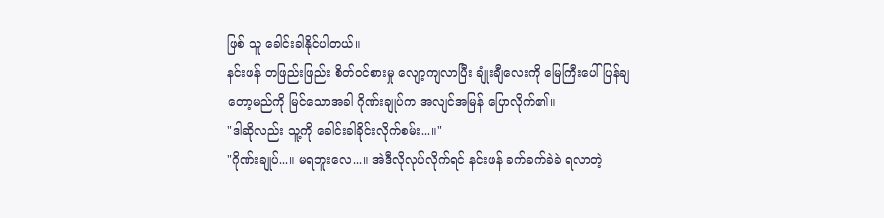ဖြစ် သူ ခေါင်းခါနိုင်ပါတယ်။
နင်းဖန် တဖြည်းဖြည်း စိတ်ဝင်စားမှု လျော့ကျလာပြီး ချုံးချီလေးကို မြေကြီးပေါ် ပြန်ချတော့မည်ကို မြင်သောအခါ ဂိုဏ်းချုပ်က အလျင်အမြန် ပြောလိုက်၏။
"ဒါဆိုလည်း သူ့ကို ခေါင်းခါခိုင်းလိုက်စမ်း...။"
"ဂိုဏ်းချုပ်...။ မရဘူးလေ...။ အဲဒီလိုလုပ်လိုက်ရင် နင်းဖန် ခက်ခက်ခဲခဲ ရလာတဲ့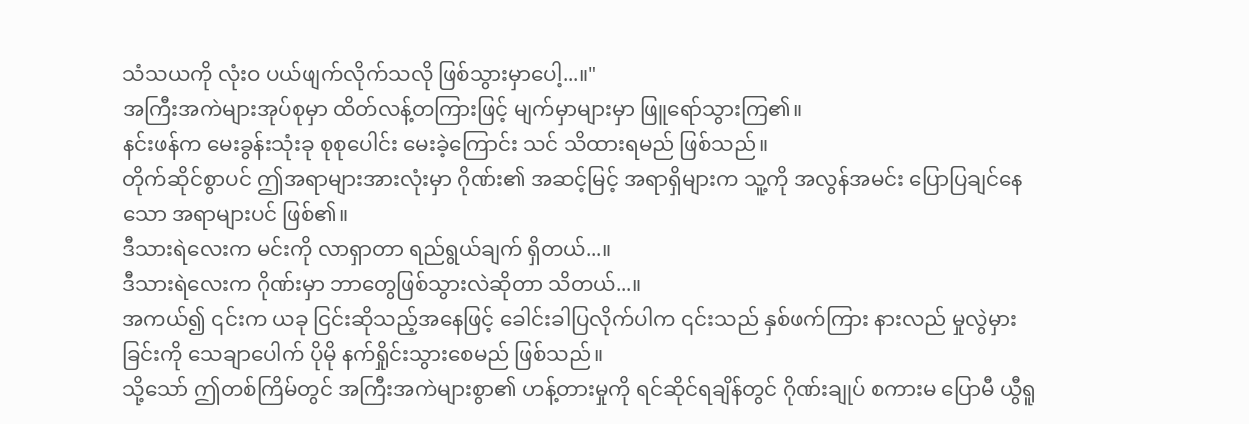သံသယကို လုံးဝ ပယ်ဖျက်လိုက်သလို ဖြစ်သွားမှာပေါ့...။"
အကြီးအကဲများအုပ်စုမှာ ထိတ်လန့်တကြားဖြင့် မျက်မှာများမှာ ဖြူရော်သွားကြ၏။
နင်းဖန်က မေးခွန်းသုံးခု စုစုပေါင်း မေးခဲ့ကြောင်း သင် သိထားရမည် ဖြစ်သည်။
တိုက်ဆိုင်စွာပင် ဤအရာများအားလုံးမှာ ဂိုဏ်း၏ အဆင့်မြင့် အရာရှိများက သူ့ကို အလွန်အမင်း ပြောပြချင်နေသော အရာများပင် ဖြစ်၏။
ဒီသားရဲလေးက မင်းကို လာရှာတာ ရည်ရွယ်ချက် ရှိတယ်...။
ဒီသားရဲလေးက ဂိုဏ်းမှာ ဘာတွေဖြစ်သွားလဲဆိုတာ သိတယ်...။
အကယ်၍ ၎င်းက ယခု ငြင်းဆိုသည့်အနေဖြင့် ခေါင်းခါပြလိုက်ပါက ၎င်းသည် နှစ်ဖက်ကြား နားလည် မှုလွဲမှားခြင်းကို သေချာပေါက် ပိုမို နက်ရှိုင်းသွားစေမည် ဖြစ်သည်။
သို့သော် ဤတစ်ကြိမ်တွင် အကြီးအကဲများစွာ၏ ဟန့်တားမှုကို ရင်ဆိုင်ရချိန်တွင် ဂိုဏ်းချုပ် စကားမ ပြောမီ ယွီရူ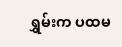ရွှမ်းက ပထမ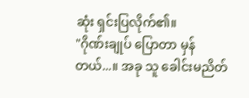ဆုံး ရှင်းပြလိုက်၏။
"ဂိုဏ်းချုပ် ပြောတာ မှန်တယ်...။ အခု သူ ခေါင်းမညိတ်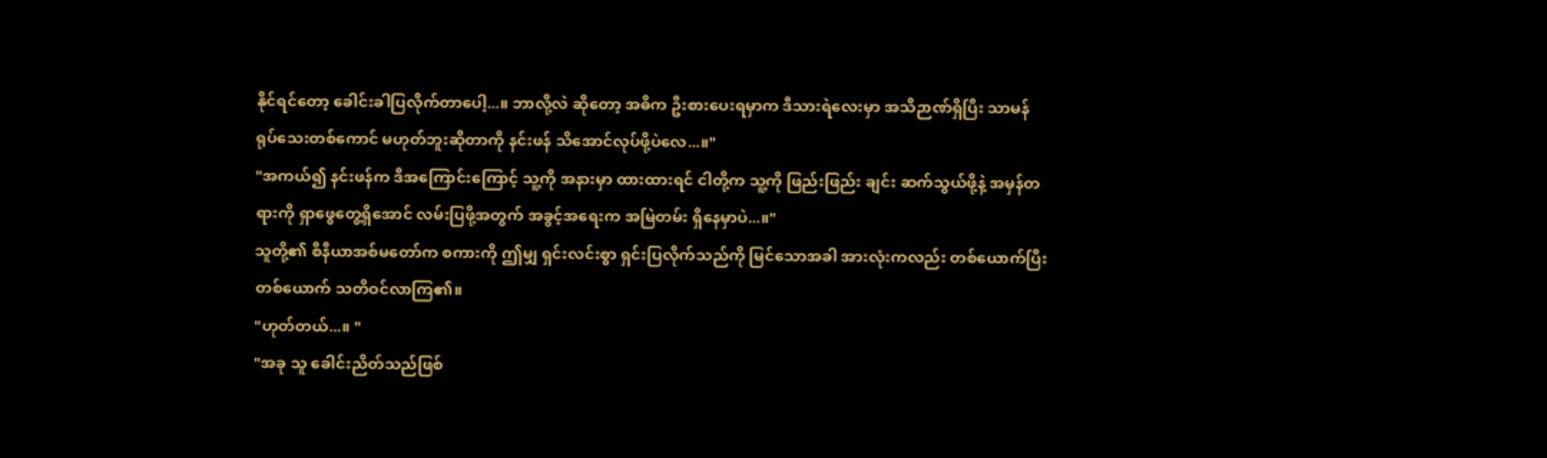နိုင်ရင်တော့ ခေါင်းခါပြလိုက်တာပေါ့...။ ဘာလို့လဲ ဆိုတော့ အဓိက ဦးစားပေးရမှာက ဒီသားရဲလေးမှာ အသိဉာဏ်ရှိပြီး သာမန် ရုပ်သေးတစ်ကောင် မဟုတ်ဘူးဆိုတာကို နင်းဖန် သိအောင်လုပ်ဖို့ပဲလေ...။"
"အကယ်၍ နင်းဖန်က ဒီအကြောင်းကြောင့် သူ့ကို အနားမှာ ထားထားရင် ငါတို့က သူ့ကို ဖြည်းဖြည်း ချင်း ဆက်သွယ်ဖို့နဲ့ အမှန်တရားကို ရှာဖွေတွေ့ရှိအောင် လမ်းပြဖို့အတွက် အခွင့်အရေးက အမြဲတမ်း ရှိနေမှာပဲ...။"
သူတို့၏ စီနီယာအစ်မတော်က စကားကို ဤမျှ ရှင်းလင်းစွာ ရှင်းပြလိုက်သည်ကို မြင်သောအခါ အားလုံးကလည်း တစ်ယောက်ပြီးတစ်ယောက် သတိဝင်လာကြ၏။
"ဟုတ်တယ်...။ "
"အခု သူ ခေါင်းညိတ်သည်ဖြစ်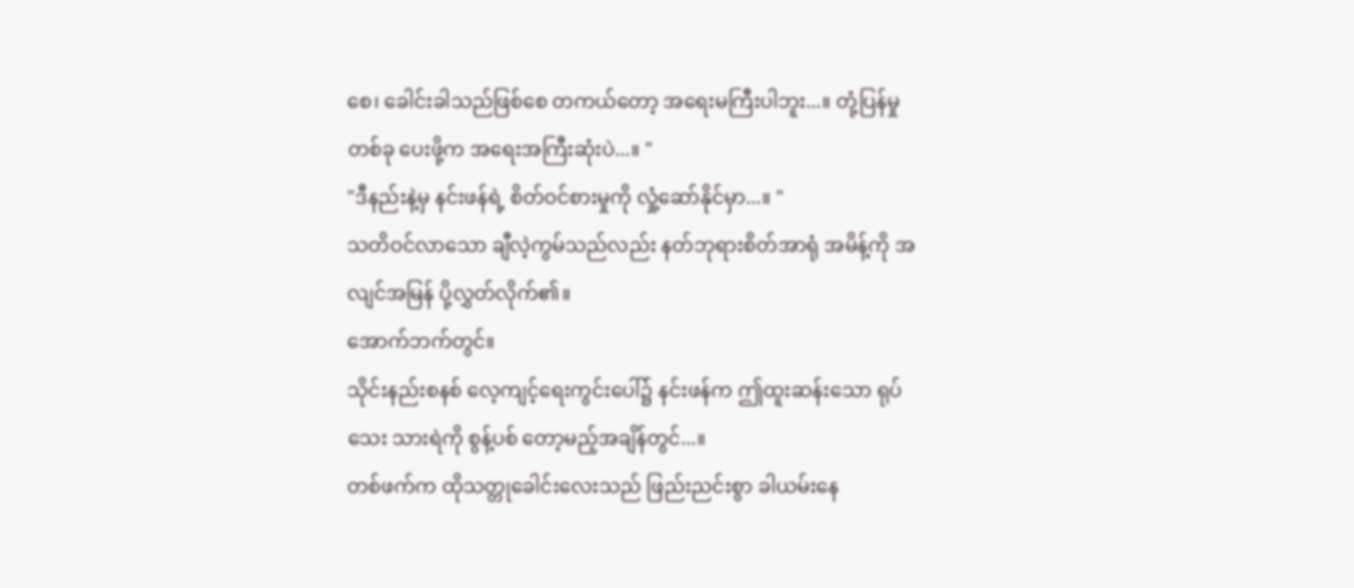စေ၊ ခေါင်းခါသည်ဖြစ်စေ တကယ်တော့ အရေးမကြီးပါဘူး...။ တုံ့ပြန်မှု တစ်ခု ပေးဖို့က အရေးအကြီးဆုံးပဲ...။ "
"ဒီနည်းနဲ့မှ နင်းဖန်ရဲ့ စိတ်ဝင်စားမှုကို လှုံ့ဆော်နိုင်မှာ...။ "
သတိဝင်လာသော ချီလဲ့ကွမ်သည်လည်း နတ်ဘုရားစိတ်အာရုံ အမိန့်ကို အလျင်အမြန် ပို့လွှတ်လိုက်၏။
အောက်ဘက်တွင်။
သိုင်းနည်းစနစ် လေ့ကျင့်ရေးကွင်းပေါ်၌ နင်းဖန်က ဤထူးဆန်းသော ရုပ်သေး သားရဲကို စွန့်ပစ် တော့မည့်အချိန်တွင်...။
တစ်ဖက်က ထိုသတ္တုခေါင်းလေးသည် ဖြည်းညင်းစွာ ခါယမ်းနေ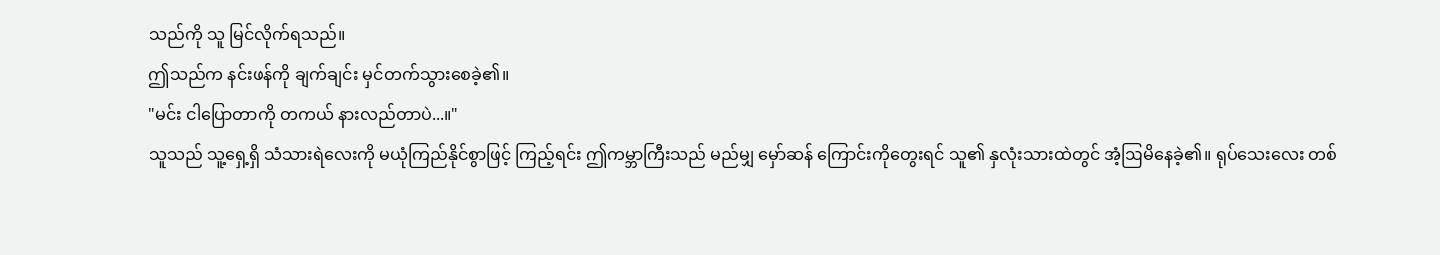သည်ကို သူ မြင်လိုက်ရသည်။
ဤသည်က နင်းဖန်ကို ချက်ချင်း မှင်တက်သွားစေခဲ့၏။
"မင်း ငါပြောတာကို တကယ် နားလည်တာပဲ...။"
သူသည် သူ့ရှေ့ရှိ သံသားရဲလေးကို မယုံကြည်နိုင်စွာဖြင့် ကြည့်ရင်း ဤကမ္ဘာကြီးသည် မည်မျှ မှော်ဆန် ကြောင်းကိုတွေးရင် သူ၏ နှလုံးသားထဲတွင် အံ့ဩမိနေခဲ့၏။ ရုပ်သေးလေး တစ်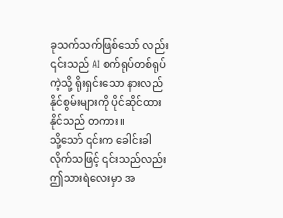ခုသက်သက်ဖြစ်သော် လည်း ၎င်းသည် AI စက်ရုပ်တစ်ရုပ်ကဲ့သို့ ရိုးရှင်းသော နားလည်နိုင်စွမ်းများကို ပိုင်ဆိုင်ထားနိုင်သည် တကား။
သို့သော် ၎င်းက ခေါင်းခါလိုက်သဖြင့် ၎င်းသည်လည်း ဤသားရဲလေးမှာ အ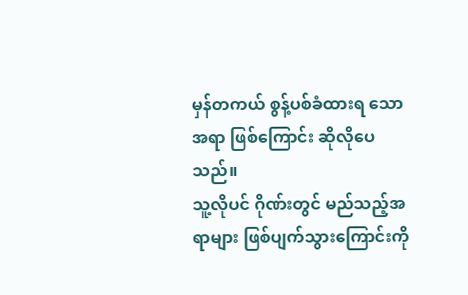မှန်တကယ် စွန့်ပစ်ခံထားရ သောအရာ ဖြစ်ကြောင်း ဆိုလိုပေသည်။
သူ့လိုပင် ဂိုဏ်းတွင် မည်သည့်အရာများ ဖြစ်ပျက်သွားကြောင်းကို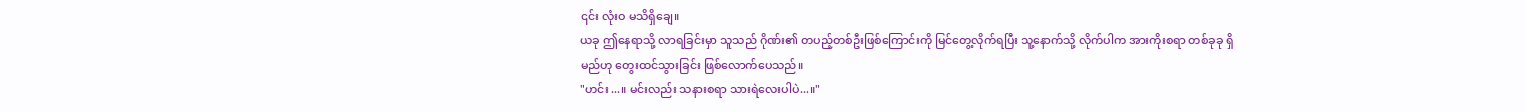၎င်း လုံးဝ မသိရှိချေ။
ယခု ဤနေရာသို့ လာရခြင်းမှာ သူသည် ဂိုဏ်း၏ တပည့်တစ်ဦးဖြစ်ကြောင်းကို မြင်တွေ့လိုက်ရပြီး သူ့နောက်သို့ လိုက်ပါက အားကိုးစရာ တစ်ခုခု ရှိမည်ဟု တွေးထင်သွားခြင်း ဖြစ်လောက်ပေသည်။
"ဟင်း...။ မင်းလည်း သနားစရာ သားရဲလေးပါပဲ...။"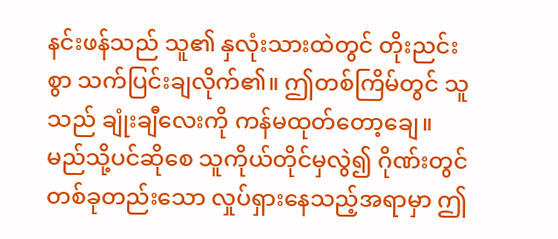နင်းဖန်သည် သူ၏ နှလုံးသားထဲတွင် တိုးညင်းစွာ သက်ပြင်းချလိုက်၏။ ဤတစ်ကြိမ်တွင် သူသည် ချုံးချီလေးကို ကန်မထုတ်တော့ချေ။
မည်သို့ပင်ဆိုစေ သူကိုယ်တိုင်မှလွဲ၍ ဂိုဏ်းတွင် တစ်ခုတည်းသော လှုပ်ရှားနေသည့်အရာမှာ ဤ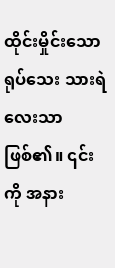ထိုင်းမှိုင်းသော ရုပ်သေး သားရဲလေးသာ ဖြစ်၏။ ၎င်းကို အနား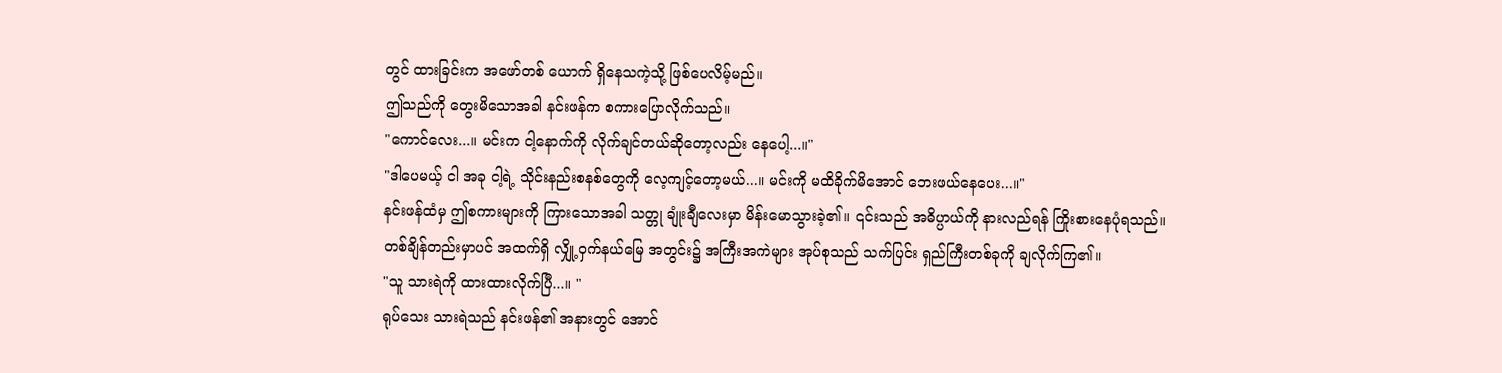တွင် ထားခြင်းက အဖော်တစ် ယောက် ရှိနေသကဲ့သို့ ဖြစ်ပေလိမ့်မည်။
ဤသည်ကို တွေးမိသောအခါ နင်းဖန်က စကားပြောလိုက်သည်။
"ကောင်လေး...။ မင်းက ငါ့နောက်ကို လိုက်ချင်တယ်ဆိုတော့လည်း နေပေါ့...။"
"ဒါပေမယ့် ငါ အခု ငါ့ရဲ့ သိုင်းနည်းစနစ်တွေကို လေ့ကျင့်တော့မယ်...။ မင်းကို မထိခိုက်မိအောင် ဘေးဖယ်နေပေး...။"
နင်းဖန်ထံမှ ဤစကားများကို ကြားသောအခါ သတ္တု ချုံးချီလေးမှာ မိန်းမောသွားခဲ့၏။ ၎င်းသည် အဓိပ္ပာယ်ကို နားလည်ရန် ကြိုးစားနေပုံရသည်။
တစ်ချိန်တည်းမှာပင် အထက်ရှိ လျှို့ဝှက်နယ်မြေ အတွင်း၌ အကြီးအကဲများ အုပ်စုသည် သက်ပြင်း ရှည်ကြီးတစ်ခုကို ချလိုက်ကြ၏။
"သူ သားရဲကို ထားထားလိုက်ပြီ...။ "
ရုပ်သေး သားရဲသည် နင်းဖန်၏ အနားတွင် အောင်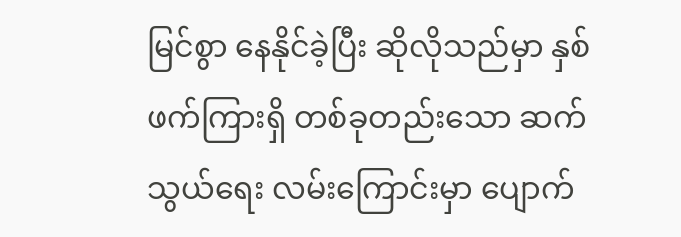မြင်စွာ နေနိုင်ခဲ့ပြီး ဆိုလိုသည်မှာ နှစ်ဖက်ကြားရှိ တစ်ခုတည်းသော ဆက်သွယ်ရေး လမ်းကြောင်းမှာ ပျောက်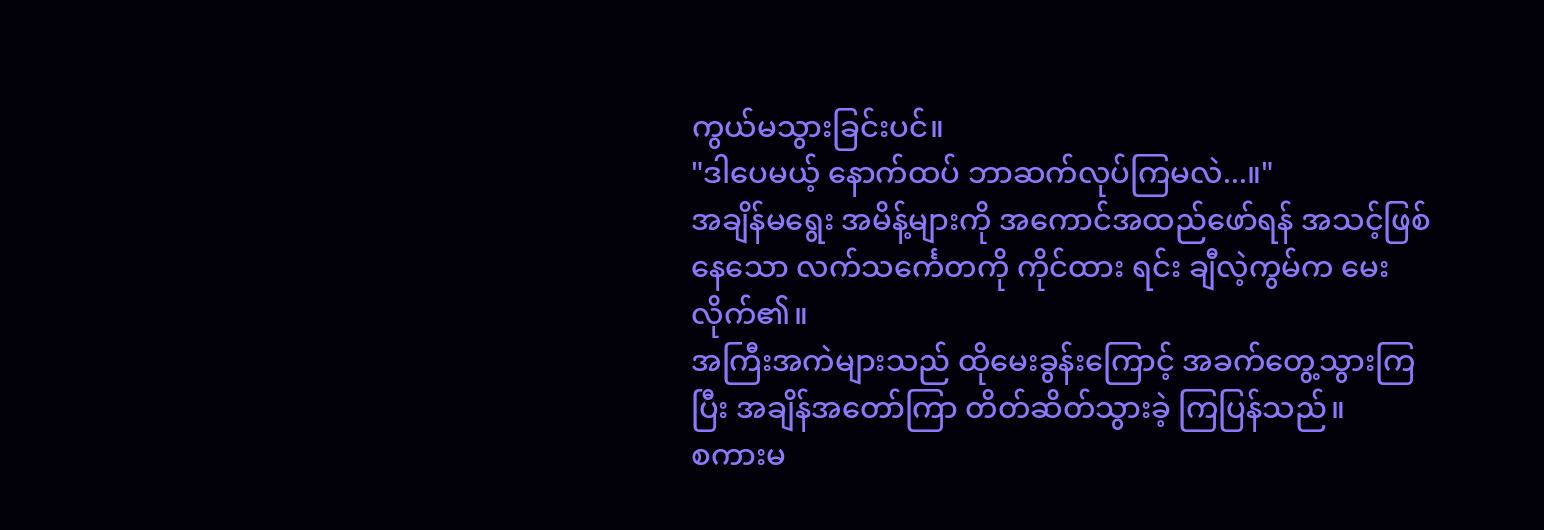ကွယ်မသွားခြင်းပင်။
"ဒါပေမယ့် နောက်ထပ် ဘာဆက်လုပ်ကြမလဲ...။"
အချိန်မရွေး အမိန့်များကို အကောင်အထည်ဖော်ရန် အသင့်ဖြစ်နေသော လက်သင်္ကေတကို ကိုင်ထား ရင်း ချီလဲ့ကွမ်က မေးလိုက်၏။
အကြီးအကဲများသည် ထိုမေးခွန်းကြောင့် အခက်တွေ့သွားကြပြီး အချိန်အတော်ကြာ တိတ်ဆိတ်သွားခဲ့ ကြပြန်သည်။
စကားမ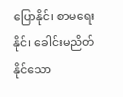ပြောနိုင်၊ စာမရေးနိုင်၊ ခေါင်းမညိတ်နိုင်သော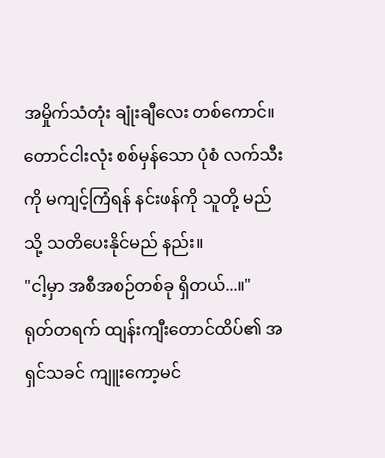အမှိုက်သံတုံး ချုံးချီလေး တစ်ကောင်။
တောင်ငါးလုံး စစ်မှန်သော ပုံစံ လက်သီး ကို မကျင့်ကြံရန် နင်းဖန်ကို သူတို့ မည်သို့ သတိပေးနိုင်မည် နည်း။
"ငါ့မှာ အစီအစဉ်တစ်ခု ရှိတယ်...။"
ရုတ်တရက် ထျန်းကျီးတောင်ထိပ်၏ အရှင်သခင် ကျူးကော့မင်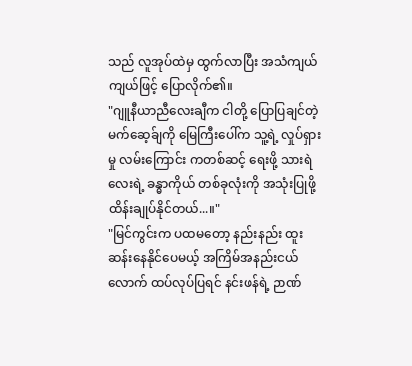သည် လူအုပ်ထဲမှ ထွက်လာပြီး အသံကျယ်ကျယ်ဖြင့် ပြောလိုက်၏။
"ဂျူနီယာညီလေးချီက ငါတို့ ပြောပြချင်တဲ့ မက်ဆေ့ခ်ျကို မြေကြီးပေါ်က သူ့ရဲ့ လှုပ်ရှားမှု လမ်းကြောင်း ကတစ်ဆင့် ရေးဖို့ သားရဲလေးရဲ့ ခန္ဓာကိုယ် တစ်ခုလုံးကို အသုံးပြုဖို့ ထိန်းချုပ်နိုင်တယ်...။"
"မြင်ကွင်းက ပထမတော့ နည်းနည်း ထူးဆန်းနေနိုင်ပေမယ့် အကြိမ်အနည်းငယ်လောက် ထပ်လုပ်ပြရင် နင်းဖန်ရဲ့ ဉာဏ်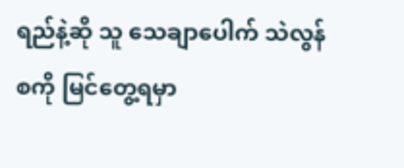ရည်နဲ့ဆို သူ သေချာပေါက် သဲလွန်စကို မြင်တွေ့ရမှာ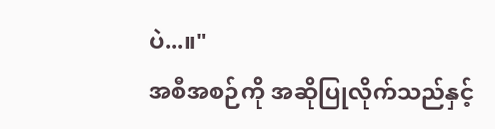ပဲ...။"
အစီအစဉ်ကို အဆိုပြုလိုက်သည်နှင့်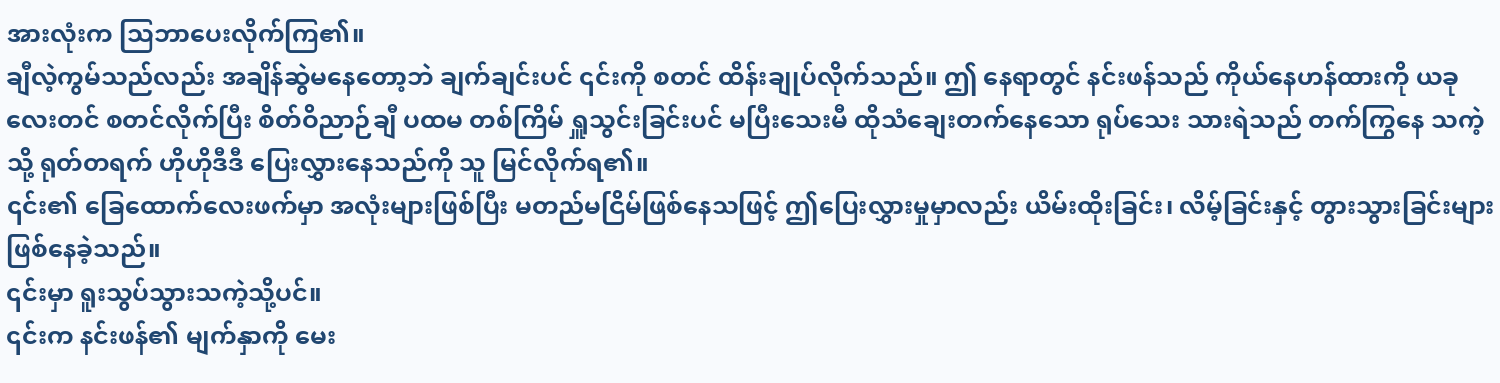အားလုံးက သြဘာပေးလိုက်ကြ၏။
ချီလဲ့ကွမ်သည်လည်း အချိန်ဆွဲမနေတော့ဘဲ ချက်ချင်းပင် ၎င်းကို စတင် ထိန်းချုပ်လိုက်သည်။ ဤ နေရာတွင် နင်းဖန်သည် ကိုယ်နေဟန်ထားကို ယခုလေးတင် စတင်လိုက်ပြီး စိတ်ဝိညာဉ်ချီ ပထမ တစ်ကြိမ် ရှူသွင်းခြင်းပင် မပြီးသေးမီ ထိုသံချေးတက်နေသော ရုပ်သေး သားရဲသည် တက်ကြွနေ သကဲ့သို့ ရုတ်တရက် ဟိုဟိုဒီဒီ ပြေးလွှားနေသည်ကို သူ မြင်လိုက်ရ၏။
၎င်း၏ ခြေထောက်လေးဖက်မှာ အလုံးများဖြစ်ပြီး မတည်မငြိမ်ဖြစ်နေသဖြင့် ဤပြေးလွှားမှုမှာလည်း ယိမ်းထိုးခြင်း၊ လိမ့်ခြင်းနှင့် တွားသွားခြင်းများ ဖြစ်နေခဲ့သည်။
၎င်းမှာ ရူးသွပ်သွားသကဲ့သို့ပင်။
၎င်းက နင်းဖန်၏ မျက်နှာကို မေး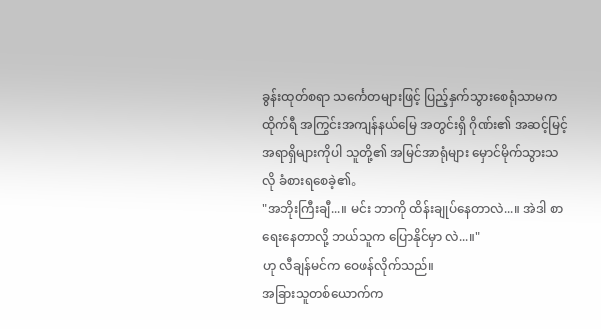ခွန်းထုတ်စရာ သင်္ကေတများဖြင့် ပြည့်နှက်သွားစေရုံသာမက ထိုက်ရီ အကြွင်းအကျန်နယ်မြေ အတွင်းရှိ ဂိုဏ်း၏ အဆင့်မြင့် အရာရှိများကိုပါ သူတို့၏ အမြင်အာရုံများ မှောင်မိုက်သွားသလို ခံစားရစေခဲ့၏。
"အဘိုးကြီးချီ...။ မင်း ဘာကို ထိန်းချုပ်နေတာလဲ...။ အဲဒါ စာရေးနေတာလို့ ဘယ်သူက ပြောနိုင်မှာ လဲ...။"
ဟု လီချန်မင်က ဝေဖန်လိုက်သည်။
အခြားသူတစ်ယောက်က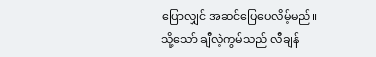ပြောလျှင် အဆင်ပြေပေလိမ့်မည်။
သို့သော် ချီလဲ့ကွမ်သည် လီချန်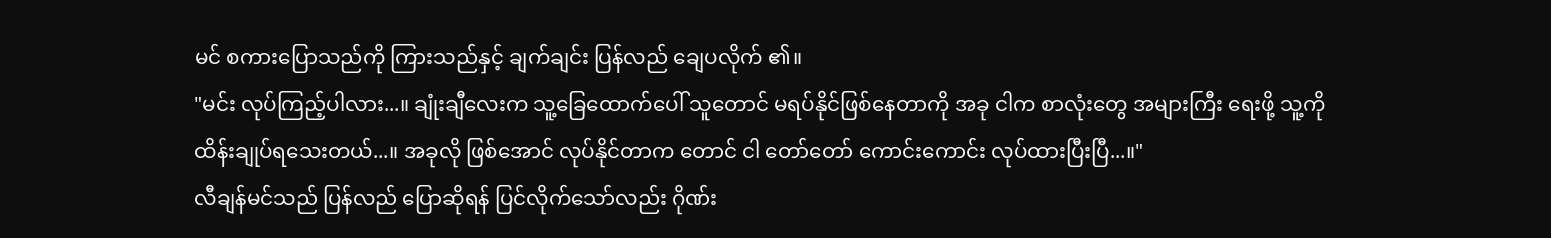မင် စကားပြောသည်ကို ကြားသည်နှင့် ချက်ချင်း ပြန်လည် ချေပလိုက် ၏။
"မင်း လုပ်ကြည့်ပါလား...။ ချုံးချီလေးက သူ့ခြေထောက်ပေါ် သူတောင် မရပ်နိုင်ဖြစ်နေတာကို အခု ငါက စာလုံးတွေ အများကြီး ရေးဖို့ သူ့ကို ထိန်းချုပ်ရသေးတယ်...။ အခုလို ဖြစ်အောင် လုပ်နိုင်တာက တောင် ငါ တော်တော် ကောင်းကောင်း လုပ်ထားပြီးပြီ...။"
လီချန်မင်သည် ပြန်လည် ပြောဆိုရန် ပြင်လိုက်သော်လည်း ဂိုဏ်း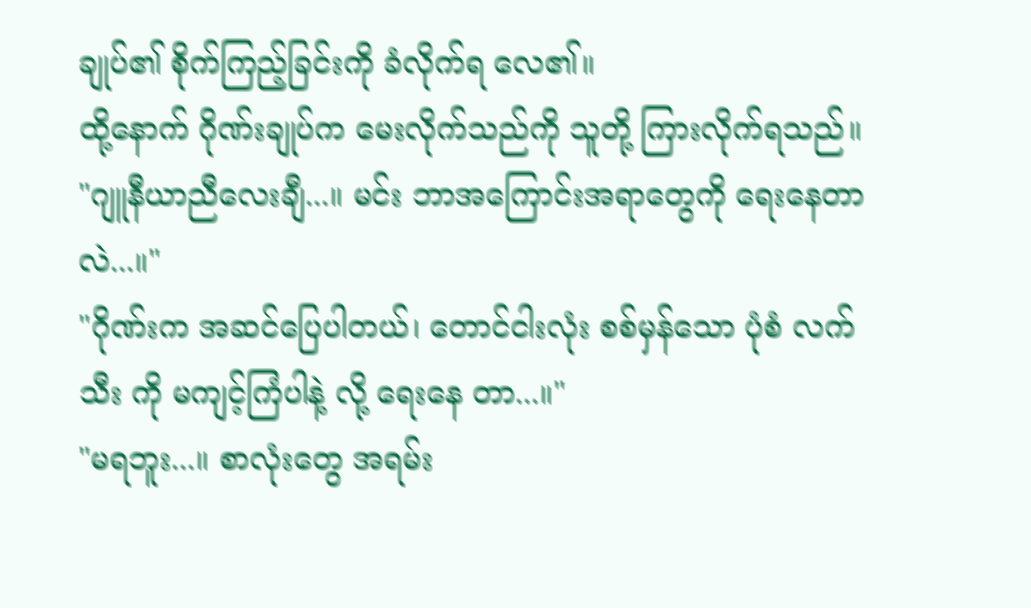ချုပ်၏ စိုက်ကြည့်ခြင်းကို ခံလိုက်ရ လေ၏။
ထို့နောက် ဂိုဏ်းချုပ်က မေးလိုက်သည်ကို သူတို့ ကြားလိုက်ရသည်။
"ဂျူနီယာညီလေးချီ...။ မင်း ဘာအကြောင်းအရာတွေကို ရေးနေတာလဲ...။"
"ဂိုဏ်းက အဆင်ပြေပါတယ်၊ တောင်ငါးလုံး စစ်မှန်သော ပုံစံ လက်သီး ကို မကျင့်ကြံပါနဲ့ လို့ ရေးနေ တာ...။"
"မရဘူး...။ စာလုံးတွေ အရမ်း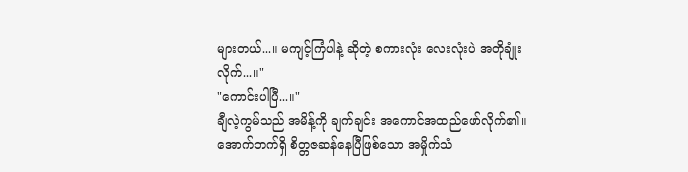များတယ်...။ မကျင့်ကြံပါနဲ့ ဆိုတဲ့ စကားလုံး လေးလုံးပဲ အတိုချုံး လိုက်...။"
"ကောင်းပါပြီ...။"
ချီလဲ့ကွမ်သည် အမိန့်ကို ချက်ချင်း အကောင်အထည်ဖော်လိုက်၏။
အောက်ဘက်ရှိ စိတ္တဇဆန်နေပြီဖြစ်သော အမှိုက်သံ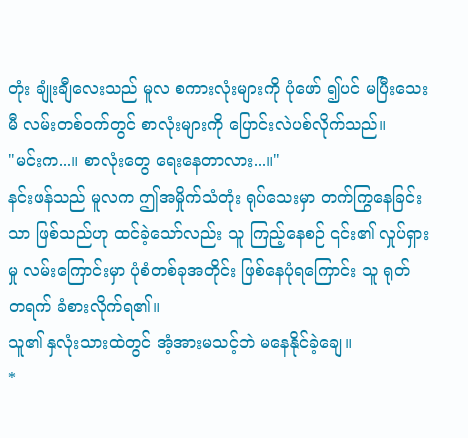တုံး ချုံးချီလေးသည် မူလ စကားလုံးများကို ပုံဖော် ၍ပင် မပြီးသေးမီ လမ်းတစ်ဝက်တွင် စာလုံးများကို ပြောင်းလဲပစ်လိုက်သည်။
"မင်းက...။ စာလုံးတွေ ရေးနေတာလား...။"
နင်းဖန်သည် မူလက ဤအမှိုက်သံတုံး ရုပ်သေးမှာ တက်ကြွနေခြင်းသာ ဖြစ်သည်ဟု ထင်ခဲ့သော်လည်း သူ ကြည့်နေစဉ် ၎င်း၏ လှုပ်ရှားမှု လမ်းကြောင်းမှာ ပုံစံတစ်ခုအတိုင်း ဖြစ်နေပုံရကြောင်း သူ ရုတ် တရက် ခံစားလိုက်ရ၏။
သူ၏ နှလုံးသားထဲတွင် အံ့အားမသင့်ဘဲ မနေနိုင်ခဲ့ချေ။
*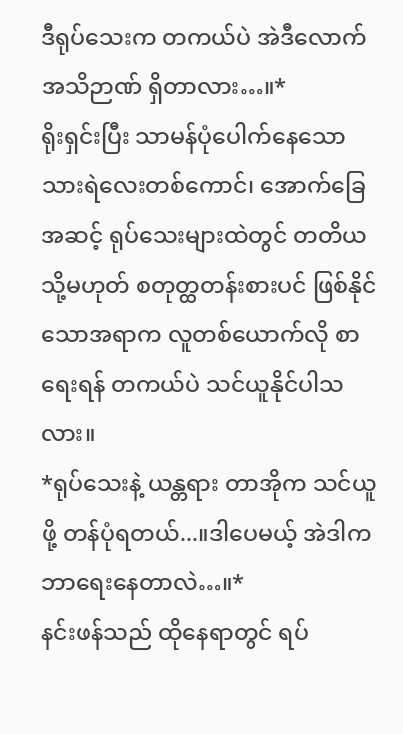ဒီရုပ်သေးက တကယ်ပဲ အဲဒီလောက် အသိဉာဏ် ရှိတာလား…။*
ရိုးရှင်းပြီး သာမန်ပုံပေါက်နေသော သားရဲလေးတစ်ကောင်၊ အောက်ခြေအဆင့် ရုပ်သေးများထဲတွင် တတိယ သို့မဟုတ် စတုတ္ထတန်းစားပင် ဖြစ်နိုင်သောအရာက လူတစ်ယောက်လို စာရေးရန် တကယ်ပဲ သင်ယူနိုင်ပါသလား။
*ရုပ်သေးနဲ့ ယန္တရား တာအိုက သင်ယူဖို့ တန်ပုံရတယ်...။ဒါပေမယ့် အဲဒါက ဘာရေးနေတာလဲ…။*
နင်းဖန်သည် ထိုနေရာတွင် ရပ်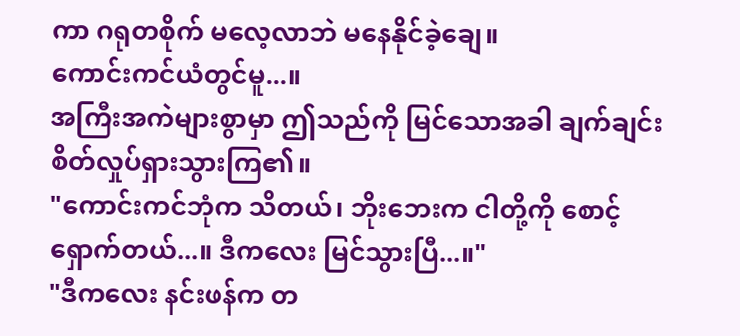ကာ ဂရုတစိုက် မလေ့လာဘဲ မနေနိုင်ခဲ့ချေ။
ကောင်းကင်ယံတွင်မူ...။
အကြီးအကဲများစွာမှာ ဤသည်ကို မြင်သောအခါ ချက်ချင်း စိတ်လှုပ်ရှားသွားကြ၏။
"ကောင်းကင်ဘုံက သိတယ်၊ ဘိုးဘေးက ငါတို့ကို စောင့်ရှောက်တယ်...။ ဒီကလေး မြင်သွားပြီ...။"
"ဒီကလေး နင်းဖန်က တ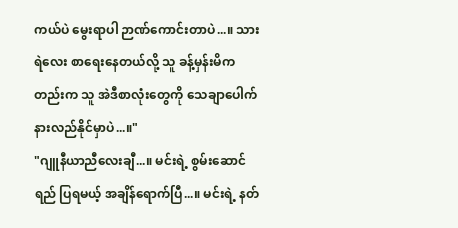ကယ်ပဲ မွေးရာပါ ဉာဏ်ကောင်းတာပဲ...။ သားရဲလေး စာရေးနေတယ်လို့ သူ ခန့်မှန်းမိကတည်းက သူ အဲဒီစာလုံးတွေကို သေချာပေါက် နားလည်နိုင်မှာပဲ...။"
"ဂျူနီယာညီလေးချီ...။ မင်းရဲ့ စွမ်းဆောင်ရည် ပြရမယ့် အချိန်ရောက်ပြီ...။ မင်းရဲ့ နတ်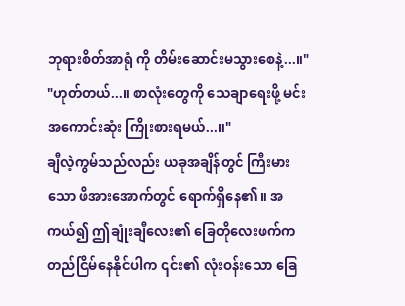ဘုရားစိတ်အာရုံ ကို တိမ်းဆောင်းမသွားစေနဲ့...။"
"ဟုတ်တယ်...။ စာလုံးတွေကို သေချာရေးဖို့ မင်း အကောင်းဆုံး ကြိုးစားရမယ်...။"
ချီလဲ့ကွမ်သည်လည်း ယခုအချိန်တွင် ကြီးမားသော ဖိအားအောက်တွင် ရောက်ရှိနေ၏။ အကယ်၍ ဤချုံးချီလေး၏ ခြေတိုလေးဖက်က တည်ငြိမ်နေနိုင်ပါက ၎င်း၏ လုံးဝန်းသော ခြေ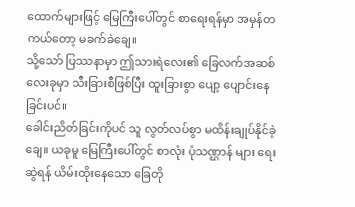ထောက်များဖြင့် မြေကြီးပေါ်တွင် စာရေးရန်မှာ အမှန်တကယ်တော့ မခက်ခဲချေ။
သို့သော် ပြဿနာမှာ ဤသားရဲလေး၏ ခြေလက်အဆစ်လေးခုမှာ သီးခြားစီဖြစ်ပြီး ထူးခြားစွာ ပျော့ ပျောင်းနေခြင်းပင်။
ခေါင်းညိတ်ခြင်းကိုပင် သူ လွတ်လပ်စွာ မထိန်းချုပ်နိုင်ခဲ့ချေ။ ယခုမူ မြေကြီးပေါ်တွင် စာလုံး ပုံသဏ္ဌာန် များ ရေးဆွဲရန် ယိမ်းထိုးနေသော ခြေတို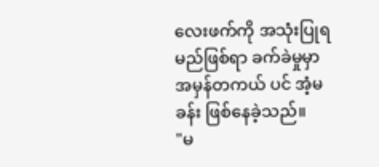လေးဖက်ကို အသုံးပြုရမည်ဖြစ်ရာ ခက်ခဲမှုမှာ အမှန်တကယ် ပင် အံ့မခန်း ဖြစ်နေခဲ့သည်။
"မ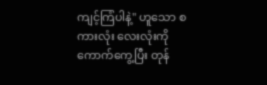ကျင့်ကြံပါနဲ့" ဟူသော စကားလုံး လေးလုံးကို ကောက်ကွေ့ပြီး တုန်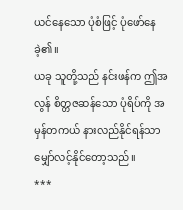ယင်နေသော ပုံစံဖြင့် ပုံဖော်နေ ခဲ့၏။
ယခု သူတို့သည် နင်းဖန်က ဤအလွန် စိတ္တဇဆန်သော ပုံရိပ်ကို အမှန်တကယ် နားလည်နိုင်ရန်သာ မျှော်လင့်နိုင်တော့သည်။
***